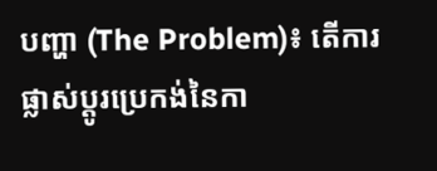បញ្ហា (The Problem)៖ តើការផ្លាស់ប្តូរប្រេកង់នៃកា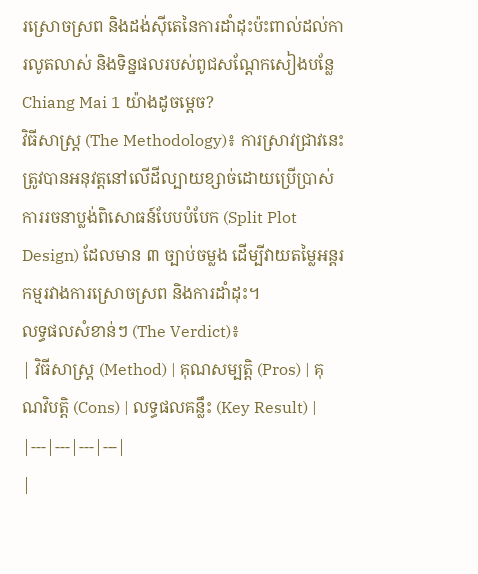រស្រោចស្រព និងដង់ស៊ីតេនៃការដាំដុះប៉ះពាល់ដល់ការលូតលាស់ និងទិន្នផលរបស់ពូជសណ្តែកសៀងបន្លែ Chiang Mai 1 យ៉ាងដូចម្តេច?
វិធីសាស្ត្រ (The Methodology)៖ ការស្រាវជ្រាវនេះត្រូវបានអនុវត្តនៅលើដីល្បាយខ្សាច់ដោយប្រើប្រាស់ការរចនាប្លង់ពិសោធន៍បែបបំបែក (Split Plot Design) ដែលមាន ៣ ច្បាប់ចម្លង ដើម្បីវាយតម្លៃអន្តរកម្មរវាងការស្រោចស្រព និងការដាំដុះ។
លទ្ធផលសំខាន់ៗ (The Verdict)៖
| វិធីសាស្ត្រ (Method) | គុណសម្បត្តិ (Pros) | គុណវិបត្តិ (Cons) | លទ្ធផលគន្លឹះ (Key Result) |
|---|---|---|---|
|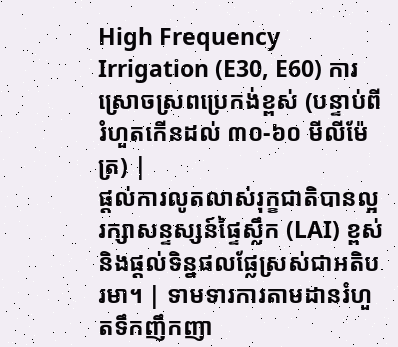High Frequency Irrigation (E30, E60) ការស្រោចស្រពប្រេកង់ខ្ពស់ (បន្ទាប់ពីរំហួតកើនដល់ ៣០-៦០ មីលីម៉ែត្រ) |
ផ្តល់ការលូតលាស់រុក្ខជាតិបានល្អ រក្សាសន្ទស្សន៍ផ្ទៃស្លឹក (LAI) ខ្ពស់ និងផ្តល់ទិន្នផលផ្លែស្រស់ជាអតិបរមា។ | ទាមទារការតាមដានរំហួតទឹកញឹកញា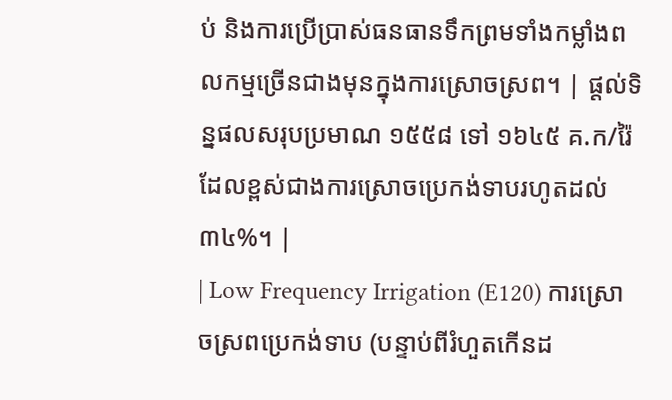ប់ និងការប្រើប្រាស់ធនធានទឹកព្រមទាំងកម្លាំងពលកម្មច្រើនជាងមុនក្នុងការស្រោចស្រព។ | ផ្តល់ទិន្នផលសរុបប្រមាណ ១៥៥៨ ទៅ ១៦៤៥ គ.ក/រ៉ៃ ដែលខ្ពស់ជាងការស្រោចប្រេកង់ទាបរហូតដល់ ៣៤%។ |
| Low Frequency Irrigation (E120) ការស្រោចស្រពប្រេកង់ទាប (បន្ទាប់ពីរំហួតកើនដ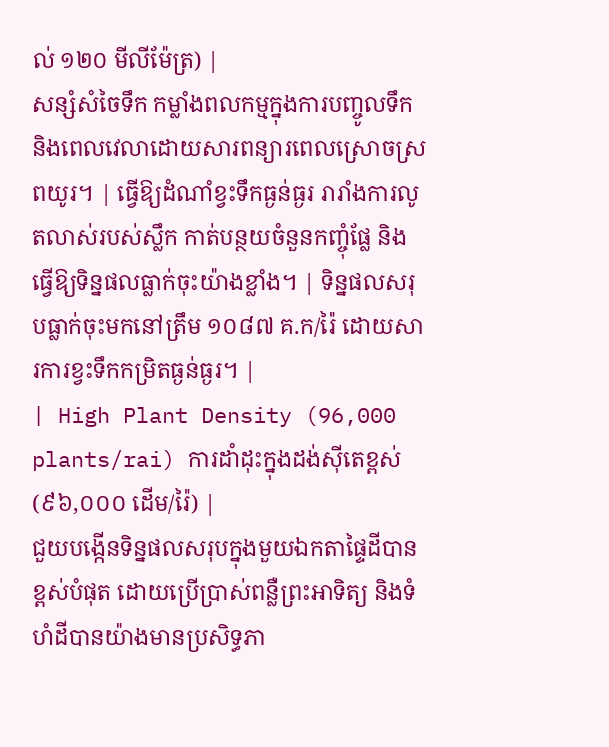ល់ ១២០ មីលីម៉ែត្រ) |
សន្សំសំចៃទឹក កម្លាំងពលកម្មក្នុងការបញ្ចូលទឹក និងពេលវេលាដោយសារពន្យារពេលស្រោចស្រពយូរ។ | ធ្វើឱ្យដំណាំខ្វះទឹកធ្ងន់ធ្ងរ រារាំងការលូតលាស់របស់ស្លឹក កាត់បន្ថយចំនួនកញ្ចុំផ្លែ និងធ្វើឱ្យទិន្នផលធ្លាក់ចុះយ៉ាងខ្លាំង។ | ទិន្នផលសរុបធ្លាក់ចុះមកនៅត្រឹម ១០៨៧ គ.ក/រ៉ៃ ដោយសារការខ្វះទឹកកម្រិតធ្ងន់ធ្ងរ។ |
| High Plant Density (96,000 plants/rai) ការដាំដុះក្នុងដង់ស៊ីតេខ្ពស់ (៩៦,០០០ ដើម/រ៉ៃ) |
ជួយបង្កើនទិន្នផលសរុបក្នុងមួយឯកតាផ្ទៃដីបានខ្ពស់បំផុត ដោយប្រើប្រាស់ពន្លឺព្រះអាទិត្យ និងទំហំដីបានយ៉ាងមានប្រសិទ្ធភា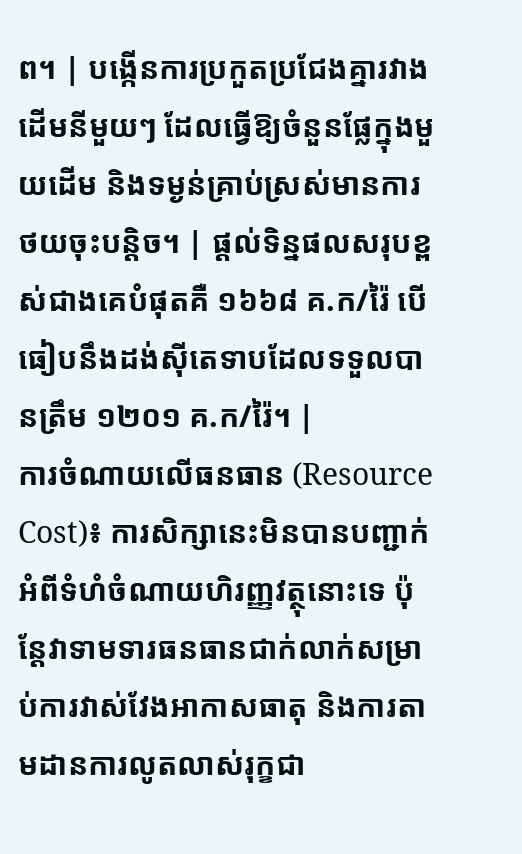ព។ | បង្កើនការប្រកួតប្រជែងគ្នារវាងដើមនីមួយៗ ដែលធ្វើឱ្យចំនួនផ្លែក្នុងមួយដើម និងទម្ងន់គ្រាប់ស្រស់មានការថយចុះបន្តិច។ | ផ្តល់ទិន្នផលសរុបខ្ពស់ជាងគេបំផុតគឺ ១៦៦៨ គ.ក/រ៉ៃ បើធៀបនឹងដង់ស៊ីតេទាបដែលទទួលបានត្រឹម ១២០១ គ.ក/រ៉ៃ។ |
ការចំណាយលើធនធាន (Resource Cost)៖ ការសិក្សានេះមិនបានបញ្ជាក់អំពីទំហំចំណាយហិរញ្ញវត្ថុនោះទេ ប៉ុន្តែវាទាមទារធនធានជាក់លាក់សម្រាប់ការវាស់វែងអាកាសធាតុ និងការតាមដានការលូតលាស់រុក្ខជា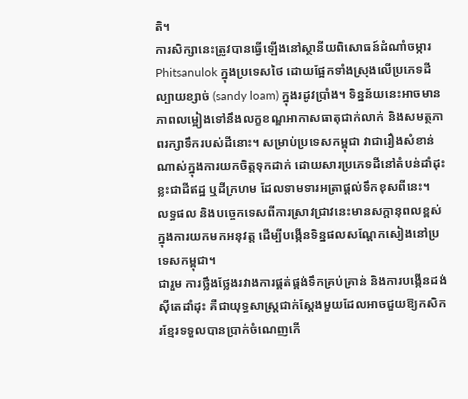តិ។
ការសិក្សានេះត្រូវបានធ្វើឡើងនៅស្ថានីយពិសោធន៍ដំណាំចម្ការ Phitsanulok ក្នុងប្រទេសថៃ ដោយផ្អែកទាំងស្រុងលើប្រភេទដីល្បាយខ្សាច់ (sandy loam) ក្នុងរដូវប្រាំង។ ទិន្នន័យនេះអាចមានភាពលម្អៀងទៅនឹងលក្ខខណ្ឌអាកាសធាតុជាក់លាក់ និងសមត្ថភាពរក្សាទឹករបស់ដីនោះ។ សម្រាប់ប្រទេសកម្ពុជា វាជារឿងសំខាន់ណាស់ក្នុងការយកចិត្តទុកដាក់ ដោយសារប្រភេទដីនៅតំបន់ដាំដុះខ្លះជាដីឥដ្ឋ ឬដីក្រហម ដែលទាមទារអត្រាផ្តល់ទឹកខុសពីនេះ។
លទ្ធផល និងបច្ចេកទេសពីការស្រាវជ្រាវនេះមានសក្តានុពលខ្ពស់ក្នុងការយកមកអនុវត្ត ដើម្បីបង្កើនទិន្នផលសណ្តែកសៀងនៅប្រទេសកម្ពុជា។
ជារួម ការថ្លឹងថ្លែងរវាងការផ្គត់ផ្គង់ទឹកគ្រប់គ្រាន់ និងការបង្កើនដង់ស៊ីតេដាំដុះ គឺជាយុទ្ធសាស្ត្រជាក់ស្តែងមួយដែលអាចជួយឱ្យកសិករខ្មែរទទួលបានប្រាក់ចំណេញកើ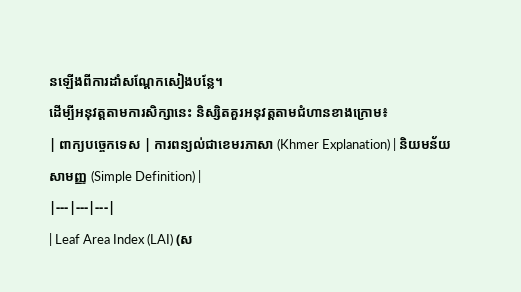នឡើងពីការដាំសណ្តែកសៀងបន្លែ។
ដើម្បីអនុវត្តតាមការសិក្សានេះ និស្សិតគួរអនុវត្តតាមជំហានខាងក្រោម៖
| ពាក្យបច្ចេកទេស | ការពន្យល់ជាខេមរភាសា (Khmer Explanation) | និយមន័យសាមញ្ញ (Simple Definition) |
|---|---|---|
| Leaf Area Index (LAI) (ស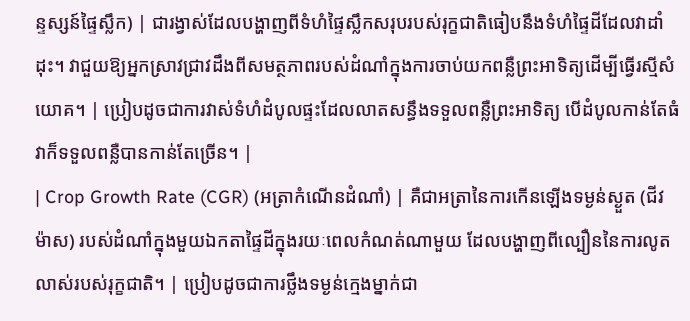ន្ទស្សន៍ផ្ទៃស្លឹក) | ជារង្វាស់ដែលបង្ហាញពីទំហំផ្ទៃស្លឹកសរុបរបស់រុក្ខជាតិធៀបនឹងទំហំផ្ទៃដីដែលវាដាំដុះ។ វាជួយឱ្យអ្នកស្រាវជ្រាវដឹងពីសមត្ថភាពរបស់ដំណាំក្នុងការចាប់យកពន្លឺព្រះអាទិត្យដើម្បីធ្វើរស្មីសំយោគ។ | ប្រៀបដូចជាការវាស់ទំហំដំបូលផ្ទះដែលលាតសន្ធឹងទទួលពន្លឺព្រះអាទិត្យ បើដំបូលកាន់តែធំ វាក៏ទទួលពន្លឺបានកាន់តែច្រើន។ |
| Crop Growth Rate (CGR) (អត្រាកំណើនដំណាំ) | គឺជាអត្រានៃការកើនឡើងទម្ងន់ស្ងួត (ជីវម៉ាស) របស់ដំណាំក្នុងមួយឯកតាផ្ទៃដីក្នុងរយៈពេលកំណត់ណាមួយ ដែលបង្ហាញពីល្បឿននៃការលូតលាស់របស់រុក្ខជាតិ។ | ប្រៀបដូចជាការថ្លឹងទម្ងន់ក្មេងម្នាក់ជា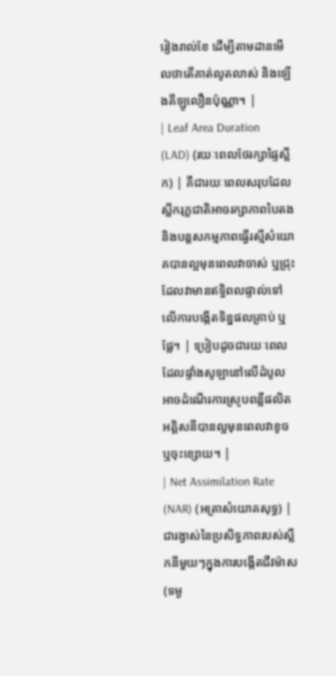រៀងរាល់ខែ ដើម្បីតាមដានមើលថាតើគាត់លូតលាស់ និងឡើងគីឡូលឿនប៉ុណ្ណា។ |
| Leaf Area Duration (LAD) (រយៈពេលថែរក្សាផ្ទៃស្លឹក) | គឺជារយៈពេលសរុបដែលស្លឹករុក្ខជាតិអាចរក្សាភាពបៃតង និងបន្តសកម្មភាពធ្វើរស្មីសំយោគបានល្អមុនពេលវាចាស់ ឬជ្រុះ ដែលវាមានឥទ្ធិពលផ្ទាល់ទៅលើការបង្កើតទិន្នផលគ្រាប់ ឬផ្លែ។ | ប្រៀបដូចជារយៈពេលដែលផ្ទាំងសូឡានៅលើដំបូលអាចដំណើរការស្រូបពន្លឺផលិតអគ្គិសនីបានល្អមុនពេលវាខូច ឬចុះខ្សោយ។ |
| Net Assimilation Rate (NAR) (អត្រាសំយោគសុទ្ធ) | ជារង្វាស់នៃប្រសិទ្ធភាពរបស់ស្លឹកនីមួយៗក្នុងការបង្កើតជីវម៉ាស (ទម្ង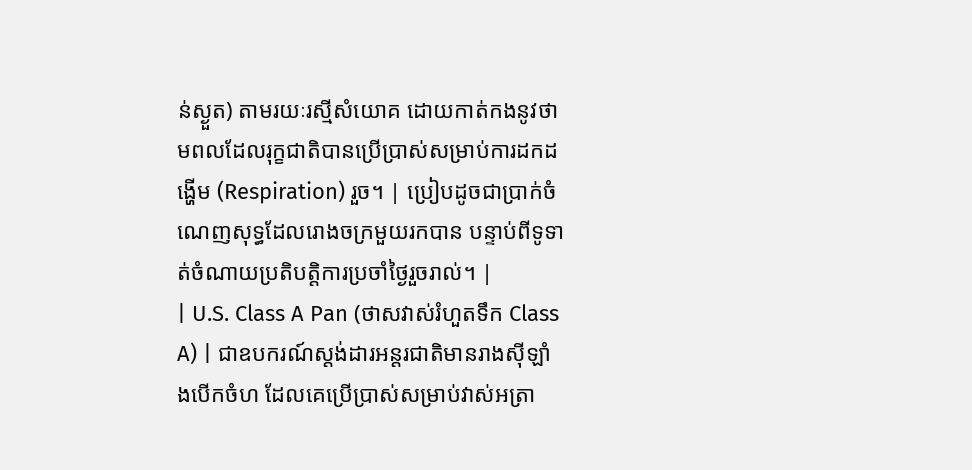ន់ស្ងួត) តាមរយៈរស្មីសំយោគ ដោយកាត់កងនូវថាមពលដែលរុក្ខជាតិបានប្រើប្រាស់សម្រាប់ការដកដង្ហើម (Respiration) រួច។ | ប្រៀបដូចជាប្រាក់ចំណេញសុទ្ធដែលរោងចក្រមួយរកបាន បន្ទាប់ពីទូទាត់ចំណាយប្រតិបត្តិការប្រចាំថ្ងៃរួចរាល់។ |
| U.S. Class A Pan (ថាសវាស់រំហួតទឹក Class A) | ជាឧបករណ៍ស្តង់ដារអន្តរជាតិមានរាងស៊ីឡាំងបើកចំហ ដែលគេប្រើប្រាស់សម្រាប់វាស់អត្រា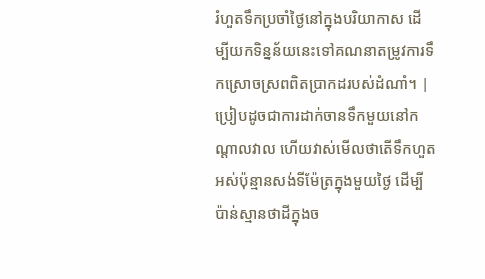រំហួតទឹកប្រចាំថ្ងៃនៅក្នុងបរិយាកាស ដើម្បីយកទិន្នន័យនេះទៅគណនាតម្រូវការទឹកស្រោចស្រពពិតប្រាកដរបស់ដំណាំ។ | ប្រៀបដូចជាការដាក់ចានទឹកមួយនៅកណ្តាលវាល ហើយវាស់មើលថាតើទឹកហួតអស់ប៉ុន្មានសង់ទីម៉ែត្រក្នុងមួយថ្ងៃ ដើម្បីប៉ាន់ស្មានថាដីក្នុងច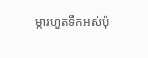ម្ការហួតទឹកអស់ប៉ុ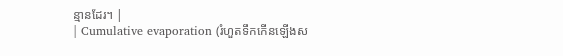ន្មានដែរ។ |
| Cumulative evaporation (រំហួតទឹកកើនឡើងស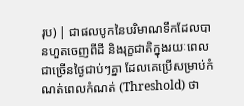រុប) | ជាផលបូកនៃបរិមាណទឹកដែលបានហួតចេញពីដី និងរុក្ខជាតិក្នុងរយៈពេលជាច្រើនថ្ងៃជាប់ៗគ្នា ដែលគេប្រើសម្រាប់កំណត់ពេលកំណត់ (Threshold) ថា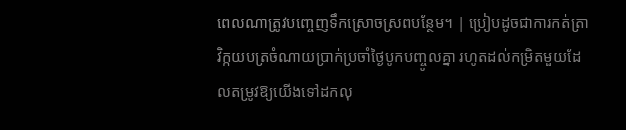ពេលណាត្រូវបញ្ចេញទឹកស្រោចស្រពបន្ថែម។ | ប្រៀបដូចជាការកត់ត្រាវិក្កយបត្រចំណាយប្រាក់ប្រចាំថ្ងៃបូកបញ្ចូលគ្នា រហូតដល់កម្រិតមួយដែលតម្រូវឱ្យយើងទៅដកលុ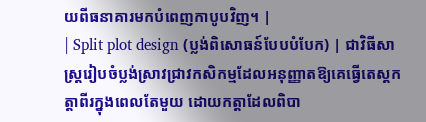យពីធនាគារមកបំពេញកាបូបវិញ។ |
| Split plot design (ប្លង់ពិសោធន៍បែបបំបែក) | ជាវិធីសាស្ត្ររៀបចំប្លង់ស្រាវជ្រាវកសិកម្មដែលអនុញ្ញាតឱ្យគេធ្វើតេស្តកត្តាពីរក្នុងពេលតែមួយ ដោយកត្តាដែលពិបា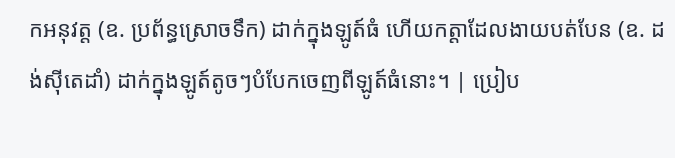កអនុវត្ត (ឧ. ប្រព័ន្ធស្រោចទឹក) ដាក់ក្នុងឡូត៍ធំ ហើយកត្តាដែលងាយបត់បែន (ឧ. ដង់ស៊ីតេដាំ) ដាក់ក្នុងឡូត៍តូចៗបំបែកចេញពីឡូត៍ធំនោះ។ | ប្រៀប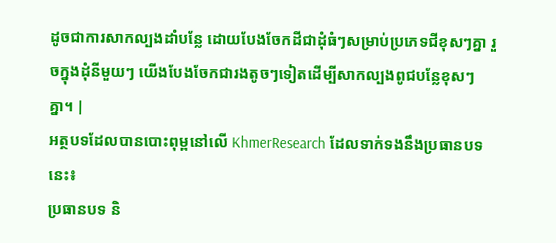ដូចជាការសាកល្បងដាំបន្លែ ដោយបែងចែកដីជាដុំធំៗសម្រាប់ប្រភេទជីខុសៗគ្នា រួចក្នុងដុំនីមួយៗ យើងបែងចែកជារងតូចៗទៀតដើម្បីសាកល្បងពូជបន្លែខុសៗគ្នា។ |
អត្ថបទដែលបានបោះពុម្ពនៅលើ KhmerResearch ដែលទាក់ទងនឹងប្រធានបទនេះ៖
ប្រធានបទ និ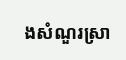ងសំណួរស្រា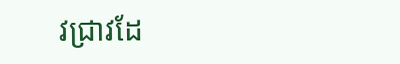វជ្រាវដែ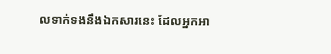លទាក់ទងនឹងឯកសារនេះ ដែលអ្នកអា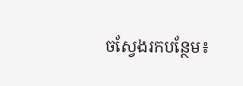ចស្វែងរកបន្ថែម៖